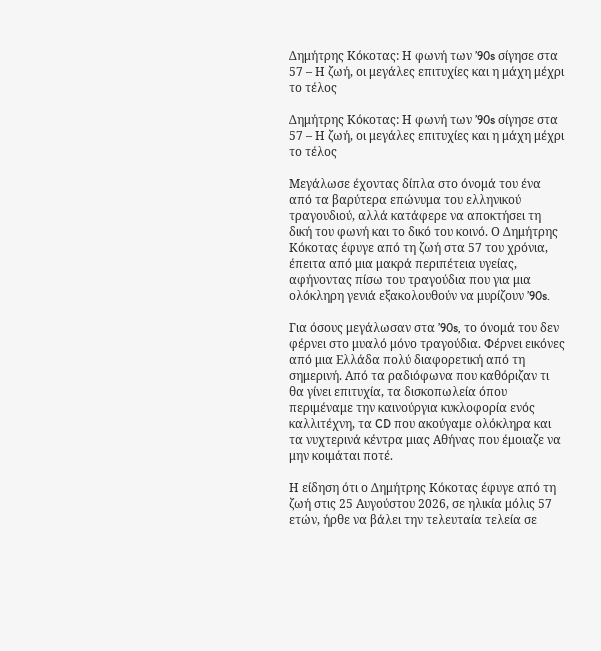Δημήτρης Κόκοτας: Η φωνή των ’90s σίγησε στα 57 – Η ζωή, οι μεγάλες επιτυχίες και η μάχη μέχρι το τέλος

Δημήτρης Κόκοτας: Η φωνή των ’90s σίγησε στα 57 – Η ζωή, οι μεγάλες επιτυχίες και η μάχη μέχρι το τέλος

Μεγάλωσε έχοντας δίπλα στο όνομά του ένα από τα βαρύτερα επώνυμα του ελληνικού τραγουδιού, αλλά κατάφερε να αποκτήσει τη δική του φωνή και το δικό του κοινό. Ο Δημήτρης Κόκοτας έφυγε από τη ζωή στα 57 του χρόνια, έπειτα από μια μακρά περιπέτεια υγείας, αφήνοντας πίσω του τραγούδια που για μια ολόκληρη γενιά εξακολουθούν να μυρίζουν ’90s.

Για όσους μεγάλωσαν στα ’90s, το όνομά του δεν φέρνει στο μυαλό μόνο τραγούδια. Φέρνει εικόνες από μια Ελλάδα πολύ διαφορετική από τη σημερινή. Από τα ραδιόφωνα που καθόριζαν τι θα γίνει επιτυχία, τα δισκοπωλεία όπου περιμέναμε την καινούργια κυκλοφορία ενός καλλιτέχνη, τα CD που ακούγαμε ολόκληρα και τα νυχτερινά κέντρα μιας Αθήνας που έμοιαζε να μην κοιμάται ποτέ.

Η είδηση ότι ο Δημήτρης Κόκοτας έφυγε από τη ζωή στις 25 Αυγούστου 2026, σε ηλικία μόλις 57 ετών, ήρθε να βάλει την τελευταία τελεία σε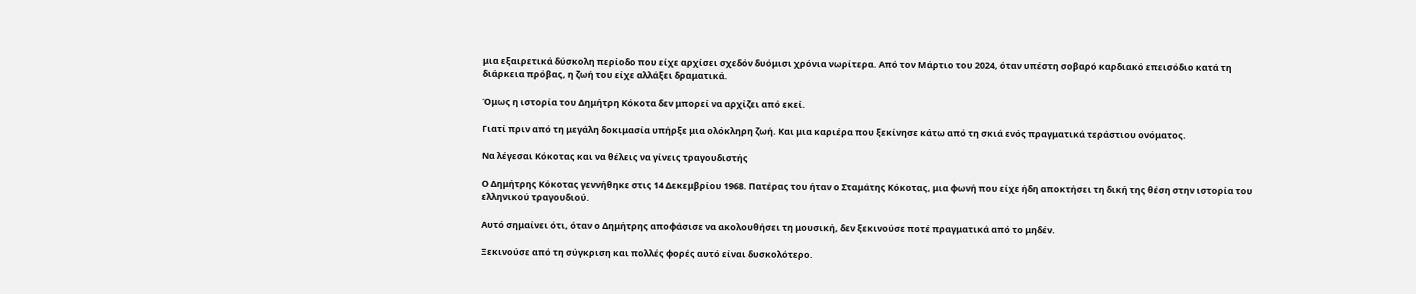μια εξαιρετικά δύσκολη περίοδο που είχε αρχίσει σχεδόν δυόμισι χρόνια νωρίτερα. Από τον Μάρτιο του 2024, όταν υπέστη σοβαρό καρδιακό επεισόδιο κατά τη διάρκεια πρόβας, η ζωή του είχε αλλάξει δραματικά.

Όμως η ιστορία του Δημήτρη Κόκοτα δεν μπορεί να αρχίζει από εκεί.

Γιατί πριν από τη μεγάλη δοκιμασία υπήρξε μια ολόκληρη ζωή. Και μια καριέρα που ξεκίνησε κάτω από τη σκιά ενός πραγματικά τεράστιου ονόματος.

Να λέγεσαι Κόκοτας και να θέλεις να γίνεις τραγουδιστής

Ο Δημήτρης Κόκοτας γεννήθηκε στις 14 Δεκεμβρίου 1968. Πατέρας του ήταν ο Σταμάτης Κόκοτας, μια φωνή που είχε ήδη αποκτήσει τη δική της θέση στην ιστορία του ελληνικού τραγουδιού.

Αυτό σημαίνει ότι, όταν ο Δημήτρης αποφάσισε να ακολουθήσει τη μουσική, δεν ξεκινούσε ποτέ πραγματικά από το μηδέν.

Ξεκινούσε από τη σύγκριση και πολλές φορές αυτό είναι δυσκολότερο.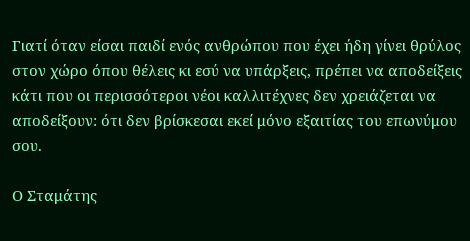Γιατί όταν είσαι παιδί ενός ανθρώπου που έχει ήδη γίνει θρύλος στον χώρο όπου θέλεις κι εσύ να υπάρξεις, πρέπει να αποδείξεις κάτι που οι περισσότεροι νέοι καλλιτέχνες δεν χρειάζεται να αποδείξουν: ότι δεν βρίσκεσαι εκεί μόνο εξαιτίας του επωνύμου σου.

Ο Σταμάτης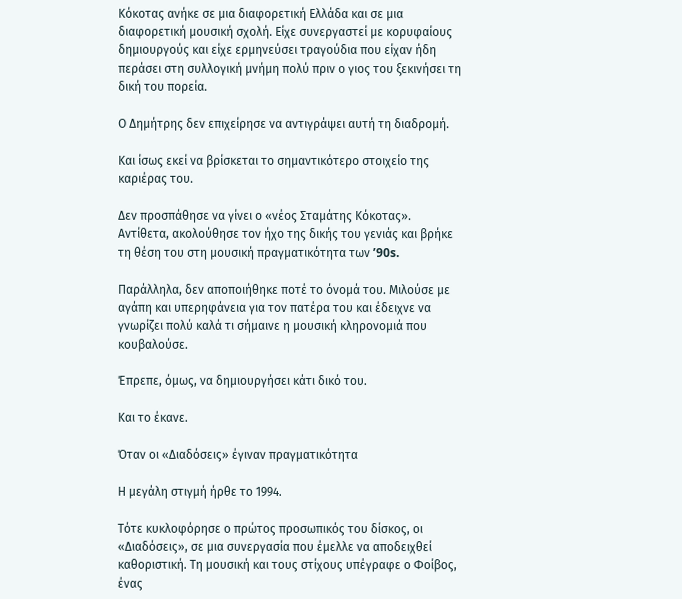Κόκοτας ανήκε σε μια διαφορετική Ελλάδα και σε μια διαφορετική μουσική σχολή. Είχε συνεργαστεί με κορυφαίους δημιουργούς και είχε ερμηνεύσει τραγούδια που είχαν ήδη περάσει στη συλλογική μνήμη πολύ πριν ο γιος του ξεκινήσει τη δική του πορεία.

Ο Δημήτρης δεν επιχείρησε να αντιγράψει αυτή τη διαδρομή.

Και ίσως εκεί να βρίσκεται το σημαντικότερο στοιχείο της καριέρας του.

Δεν προσπάθησε να γίνει ο «νέος Σταμάτης Κόκοτας». Αντίθετα, ακολούθησε τον ήχο της δικής του γενιάς και βρήκε τη θέση του στη μουσική πραγματικότητα των ’90s.

Παράλληλα, δεν αποποιήθηκε ποτέ το όνομά του. Μιλούσε με αγάπη και υπερηφάνεια για τον πατέρα του και έδειχνε να γνωρίζει πολύ καλά τι σήμαινε η μουσική κληρονομιά που κουβαλούσε.

Έπρεπε, όμως, να δημιουργήσει κάτι δικό του.

Και το έκανε.

Όταν οι «Διαδόσεις» έγιναν πραγματικότητα

Η μεγάλη στιγμή ήρθε το 1994.

Τότε κυκλοφόρησε ο πρώτος προσωπικός του δίσκος, οι «Διαδόσεις», σε μια συνεργασία που έμελλε να αποδειχθεί καθοριστική. Τη μουσική και τους στίχους υπέγραφε ο Φοίβος, ένας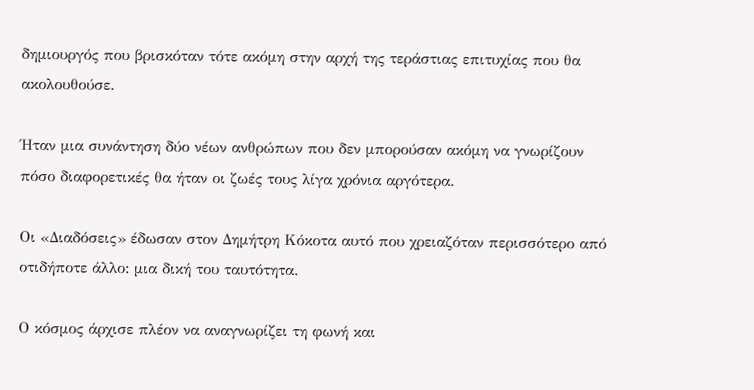δημιουργός που βρισκόταν τότε ακόμη στην αρχή της τεράστιας επιτυχίας που θα ακολουθούσε.

Ήταν μια συνάντηση δύο νέων ανθρώπων που δεν μπορούσαν ακόμη να γνωρίζουν πόσο διαφορετικές θα ήταν οι ζωές τους λίγα χρόνια αργότερα.

Οι «Διαδόσεις» έδωσαν στον Δημήτρη Κόκοτα αυτό που χρειαζόταν περισσότερο από οτιδήποτε άλλο: μια δική του ταυτότητα.

Ο κόσμος άρχισε πλέον να αναγνωρίζει τη φωνή και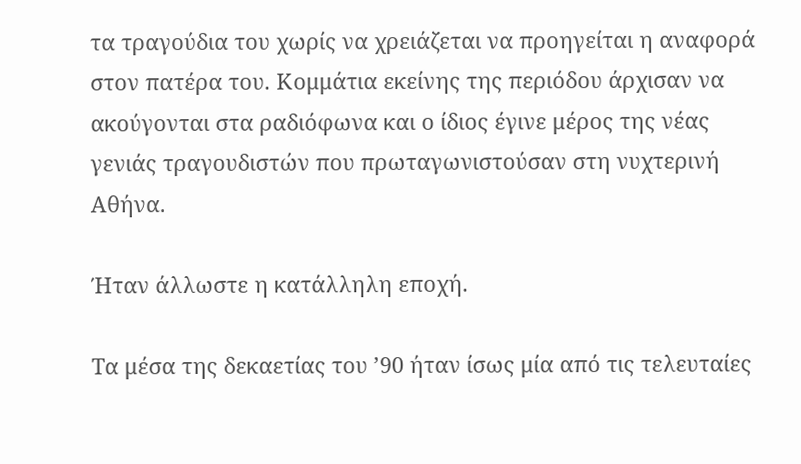τα τραγούδια του χωρίς να χρειάζεται να προηγείται η αναφορά στον πατέρα του. Κομμάτια εκείνης της περιόδου άρχισαν να ακούγονται στα ραδιόφωνα και ο ίδιος έγινε μέρος της νέας γενιάς τραγουδιστών που πρωταγωνιστούσαν στη νυχτερινή Αθήνα.

Ήταν άλλωστε η κατάλληλη εποχή.

Τα μέσα της δεκαετίας του ’90 ήταν ίσως μία από τις τελευταίες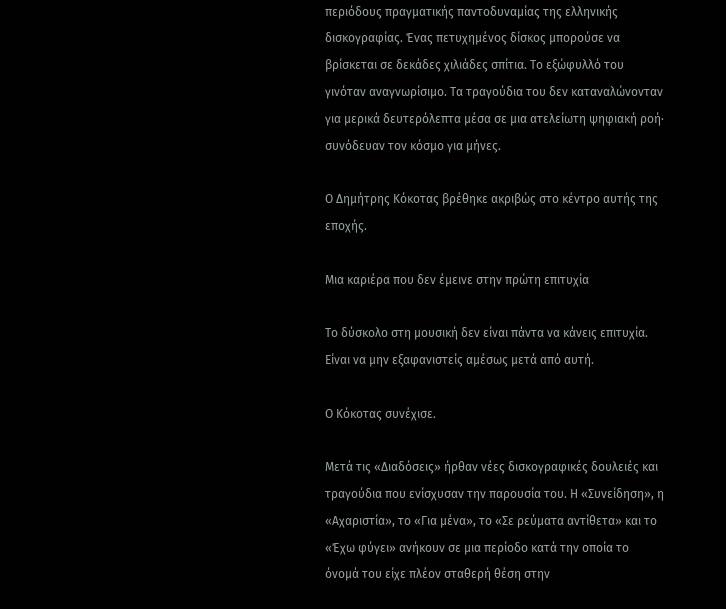περιόδους πραγματικής παντοδυναμίας της ελληνικής δισκογραφίας. Ένας πετυχημένος δίσκος μπορούσε να βρίσκεται σε δεκάδες χιλιάδες σπίτια. Το εξώφυλλό του γινόταν αναγνωρίσιμο. Τα τραγούδια του δεν καταναλώνονταν για μερικά δευτερόλεπτα μέσα σε μια ατελείωτη ψηφιακή ροή· συνόδευαν τον κόσμο για μήνες.

Ο Δημήτρης Κόκοτας βρέθηκε ακριβώς στο κέντρο αυτής της εποχής.

Μια καριέρα που δεν έμεινε στην πρώτη επιτυχία

Το δύσκολο στη μουσική δεν είναι πάντα να κάνεις επιτυχία. Είναι να μην εξαφανιστείς αμέσως μετά από αυτή.

Ο Κόκοτας συνέχισε.

Μετά τις «Διαδόσεις» ήρθαν νέες δισκογραφικές δουλειές και τραγούδια που ενίσχυσαν την παρουσία του. Η «Συνείδηση», η «Αχαριστία», το «Για μένα», το «Σε ρεύματα αντίθετα» και το «Έχω φύγει» ανήκουν σε μια περίοδο κατά την οποία το όνομά του είχε πλέον σταθερή θέση στην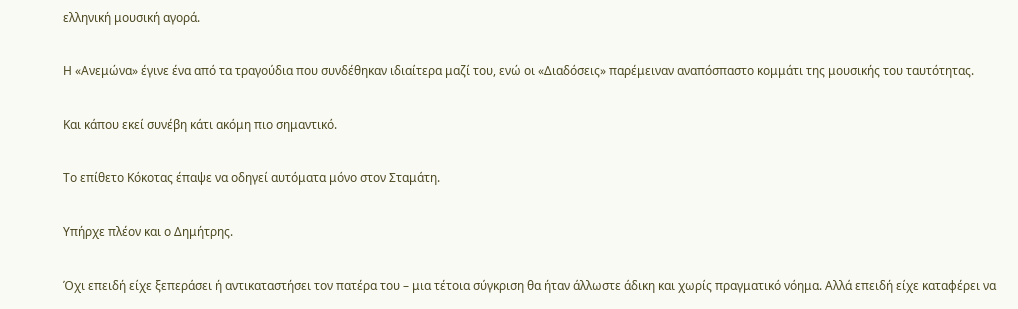ελληνική μουσική αγορά.

Η «Ανεμώνα» έγινε ένα από τα τραγούδια που συνδέθηκαν ιδιαίτερα μαζί του, ενώ οι «Διαδόσεις» παρέμειναν αναπόσπαστο κομμάτι της μουσικής του ταυτότητας.

Και κάπου εκεί συνέβη κάτι ακόμη πιο σημαντικό.

Το επίθετο Κόκοτας έπαψε να οδηγεί αυτόματα μόνο στον Σταμάτη.

Υπήρχε πλέον και ο Δημήτρης.

Όχι επειδή είχε ξεπεράσει ή αντικαταστήσει τον πατέρα του – μια τέτοια σύγκριση θα ήταν άλλωστε άδικη και χωρίς πραγματικό νόημα. Αλλά επειδή είχε καταφέρει να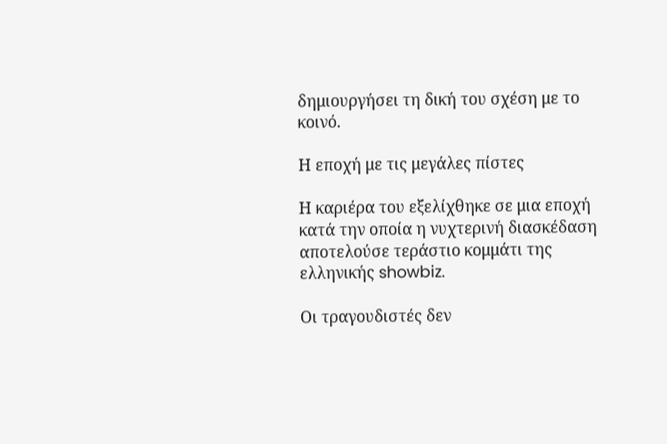δημιουργήσει τη δική του σχέση με το κοινό.

Η εποχή με τις μεγάλες πίστες

Η καριέρα του εξελίχθηκε σε μια εποχή κατά την οποία η νυχτερινή διασκέδαση αποτελούσε τεράστιο κομμάτι της ελληνικής showbiz.

Οι τραγουδιστές δεν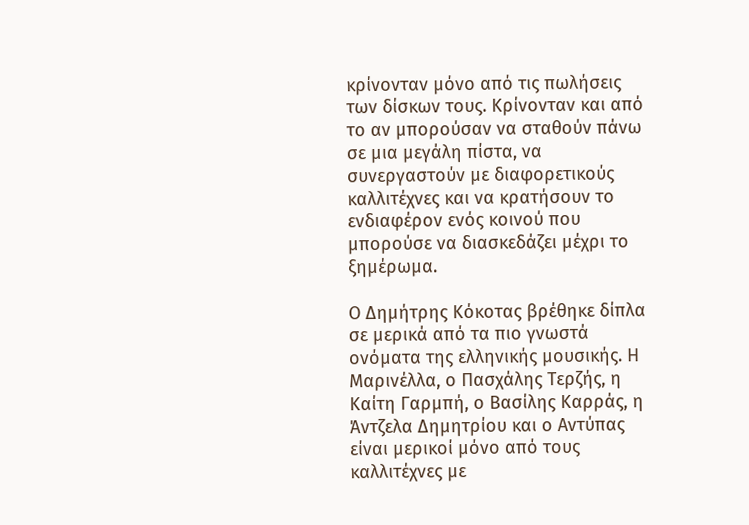κρίνονταν μόνο από τις πωλήσεις των δίσκων τους. Κρίνονταν και από το αν μπορούσαν να σταθούν πάνω σε μια μεγάλη πίστα, να συνεργαστούν με διαφορετικούς καλλιτέχνες και να κρατήσουν το ενδιαφέρον ενός κοινού που μπορούσε να διασκεδάζει μέχρι το ξημέρωμα.

Ο Δημήτρης Κόκοτας βρέθηκε δίπλα σε μερικά από τα πιο γνωστά ονόματα της ελληνικής μουσικής. Η Μαρινέλλα, ο Πασχάλης Τερζής, η Καίτη Γαρμπή, ο Βασίλης Καρράς, η Άντζελα Δημητρίου και ο Αντύπας είναι μερικοί μόνο από τους καλλιτέχνες με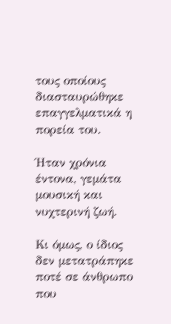τους οποίους διασταυρώθηκε επαγγελματικά η πορεία του.

Ήταν χρόνια έντονα, γεμάτα μουσική και νυχτερινή ζωή.

Κι όμως, ο ίδιος δεν μετατράπηκε ποτέ σε άνθρωπο που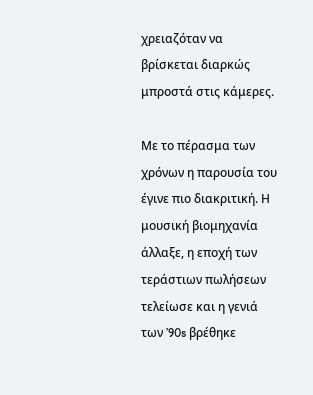χρειαζόταν να βρίσκεται διαρκώς μπροστά στις κάμερες.

Με το πέρασμα των χρόνων η παρουσία του έγινε πιο διακριτική. Η μουσική βιομηχανία άλλαξε, η εποχή των τεράστιων πωλήσεων τελείωσε και η γενιά των ’90s βρέθηκε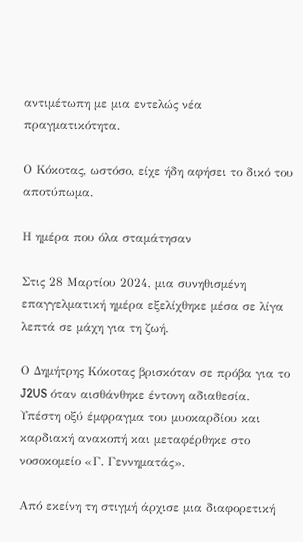αντιμέτωπη με μια εντελώς νέα πραγματικότητα.

Ο Κόκοτας, ωστόσο, είχε ήδη αφήσει το δικό του αποτύπωμα.

Η ημέρα που όλα σταμάτησαν

Στις 28 Μαρτίου 2024, μια συνηθισμένη επαγγελματική ημέρα εξελίχθηκε μέσα σε λίγα λεπτά σε μάχη για τη ζωή.

Ο Δημήτρης Κόκοτας βρισκόταν σε πρόβα για το J2US όταν αισθάνθηκε έντονη αδιαθεσία. Υπέστη οξύ έμφραγμα του μυοκαρδίου και καρδιακή ανακοπή και μεταφέρθηκε στο νοσοκομείο «Γ. Γεννηματάς».

Από εκείνη τη στιγμή άρχισε μια διαφορετική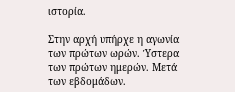ιστορία.

Στην αρχή υπήρχε η αγωνία των πρώτων ωρών. Ύστερα των πρώτων ημερών. Μετά των εβδομάδων.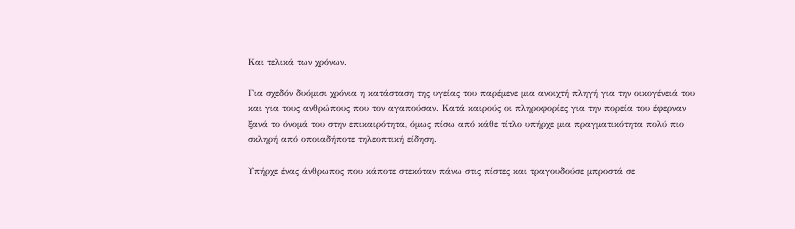Και τελικά των χρόνων.

Για σχεδόν δυόμισι χρόνια η κατάσταση της υγείας του παρέμενε μια ανοιχτή πληγή για την οικογένειά του και για τους ανθρώπους που τον αγαπούσαν. Κατά καιρούς οι πληροφορίες για την πορεία του έφερναν ξανά το όνομά του στην επικαιρότητα, όμως πίσω από κάθε τίτλο υπήρχε μια πραγματικότητα πολύ πιο σκληρή από οποιαδήποτε τηλεοπτική είδηση.

Υπήρχε ένας άνθρωπος που κάποτε στεκόταν πάνω στις πίστες και τραγουδούσε μπροστά σε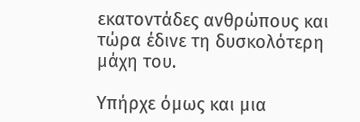εκατοντάδες ανθρώπους και τώρα έδινε τη δυσκολότερη μάχη του.

Υπήρχε όμως και μια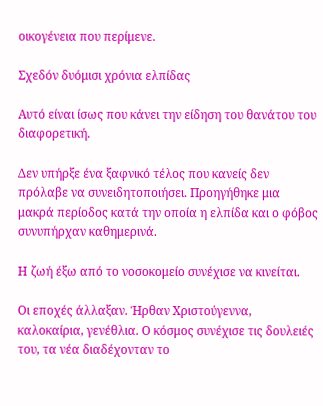οικογένεια που περίμενε.

Σχεδόν δυόμισι χρόνια ελπίδας

Αυτό είναι ίσως που κάνει την είδηση του θανάτου του διαφορετική.

Δεν υπήρξε ένα ξαφνικό τέλος που κανείς δεν πρόλαβε να συνειδητοποιήσει. Προηγήθηκε μια μακρά περίοδος κατά την οποία η ελπίδα και ο φόβος συνυπήρχαν καθημερινά.

Η ζωή έξω από το νοσοκομείο συνέχισε να κινείται.

Οι εποχές άλλαξαν. Ήρθαν Χριστούγεννα, καλοκαίρια, γενέθλια. Ο κόσμος συνέχισε τις δουλειές του, τα νέα διαδέχονταν το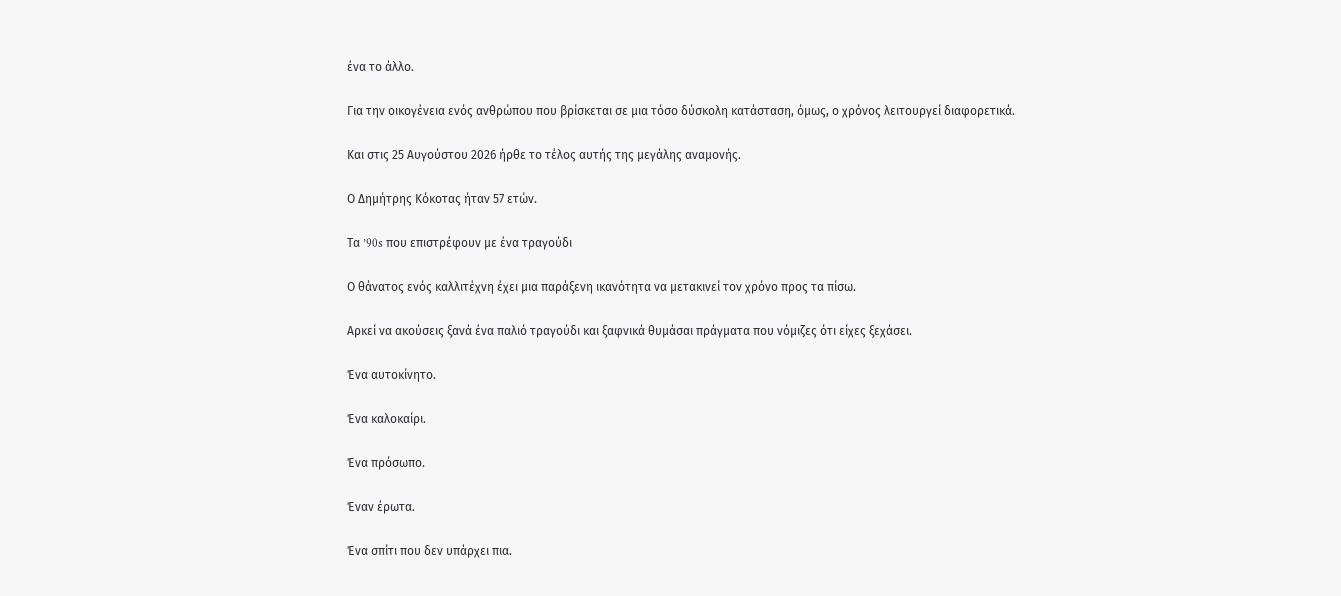ένα το άλλο.

Για την οικογένεια ενός ανθρώπου που βρίσκεται σε μια τόσο δύσκολη κατάσταση, όμως, ο χρόνος λειτουργεί διαφορετικά.

Και στις 25 Αυγούστου 2026 ήρθε το τέλος αυτής της μεγάλης αναμονής.

Ο Δημήτρης Κόκοτας ήταν 57 ετών.

Τα ’90s που επιστρέφουν με ένα τραγούδι

Ο θάνατος ενός καλλιτέχνη έχει μια παράξενη ικανότητα να μετακινεί τον χρόνο προς τα πίσω.

Αρκεί να ακούσεις ξανά ένα παλιό τραγούδι και ξαφνικά θυμάσαι πράγματα που νόμιζες ότι είχες ξεχάσει.

Ένα αυτοκίνητο.

Ένα καλοκαίρι.

Ένα πρόσωπο.

Έναν έρωτα.

Ένα σπίτι που δεν υπάρχει πια.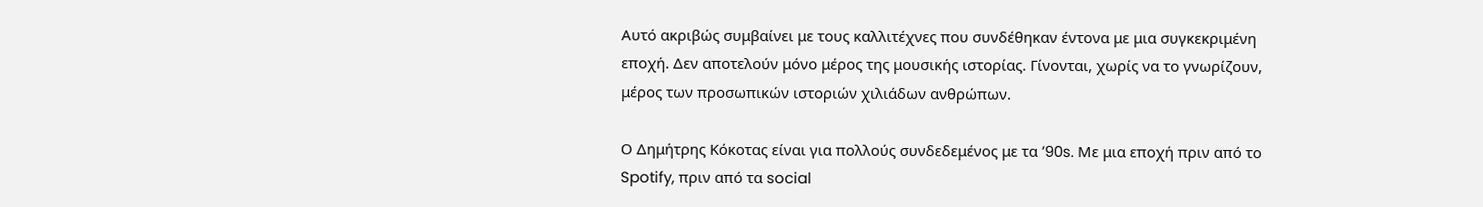Αυτό ακριβώς συμβαίνει με τους καλλιτέχνες που συνδέθηκαν έντονα με μια συγκεκριμένη εποχή. Δεν αποτελούν μόνο μέρος της μουσικής ιστορίας. Γίνονται, χωρίς να το γνωρίζουν, μέρος των προσωπικών ιστοριών χιλιάδων ανθρώπων.

Ο Δημήτρης Κόκοτας είναι για πολλούς συνδεδεμένος με τα ’90s. Με μια εποχή πριν από το Spotify, πριν από τα social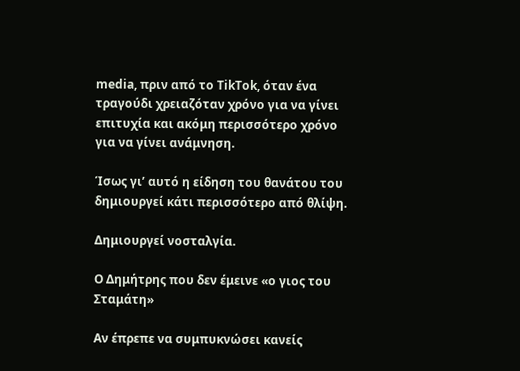media, πριν από το TikTok, όταν ένα τραγούδι χρειαζόταν χρόνο για να γίνει επιτυχία και ακόμη περισσότερο χρόνο για να γίνει ανάμνηση.

Ίσως γι’ αυτό η είδηση του θανάτου του δημιουργεί κάτι περισσότερο από θλίψη.

Δημιουργεί νοσταλγία.

Ο Δημήτρης που δεν έμεινε «ο γιος του Σταμάτη»

Αν έπρεπε να συμπυκνώσει κανείς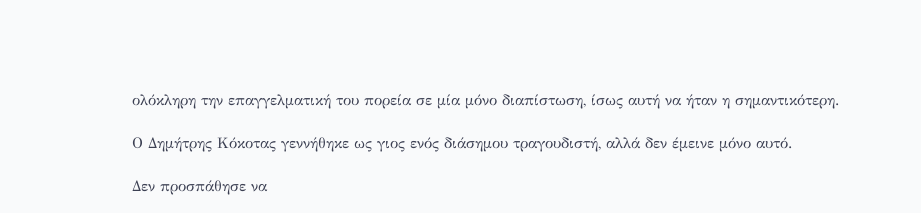ολόκληρη την επαγγελματική του πορεία σε μία μόνο διαπίστωση, ίσως αυτή να ήταν η σημαντικότερη.

Ο Δημήτρης Κόκοτας γεννήθηκε ως γιος ενός διάσημου τραγουδιστή, αλλά δεν έμεινε μόνο αυτό.

Δεν προσπάθησε να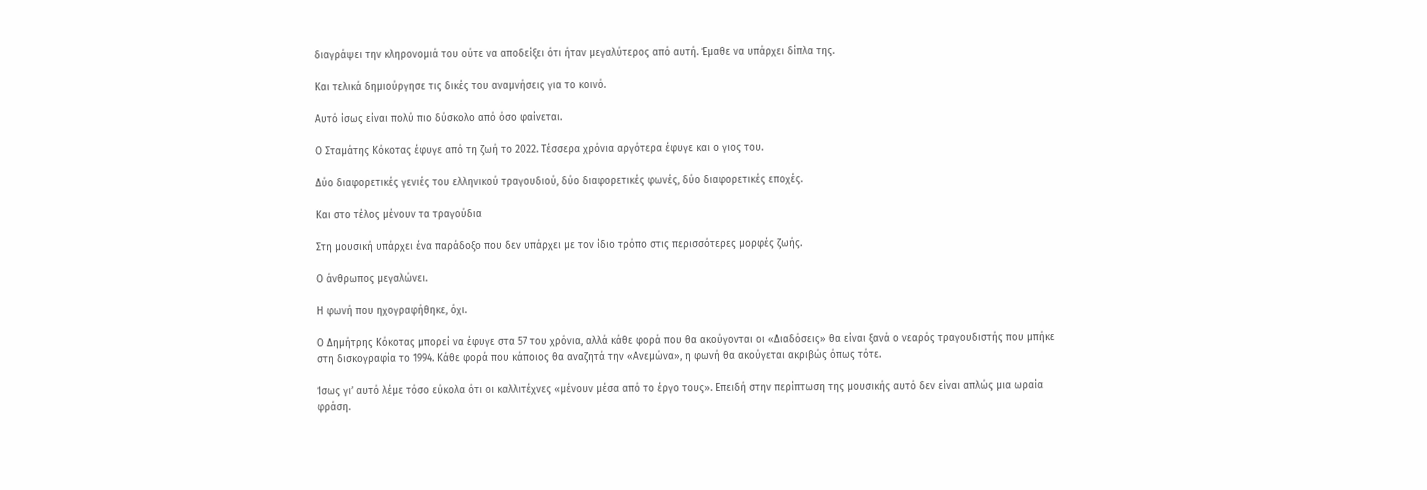διαγράψει την κληρονομιά του ούτε να αποδείξει ότι ήταν μεγαλύτερος από αυτή. Έμαθε να υπάρχει δίπλα της.

Και τελικά δημιούργησε τις δικές του αναμνήσεις για το κοινό.

Αυτό ίσως είναι πολύ πιο δύσκολο από όσο φαίνεται.

Ο Σταμάτης Κόκοτας έφυγε από τη ζωή το 2022. Τέσσερα χρόνια αργότερα έφυγε και ο γιος του.

Δύο διαφορετικές γενιές του ελληνικού τραγουδιού, δύο διαφορετικές φωνές, δύο διαφορετικές εποχές.

Και στο τέλος μένουν τα τραγούδια

Στη μουσική υπάρχει ένα παράδοξο που δεν υπάρχει με τον ίδιο τρόπο στις περισσότερες μορφές ζωής.

Ο άνθρωπος μεγαλώνει.

Η φωνή που ηχογραφήθηκε, όχι.

Ο Δημήτρης Κόκοτας μπορεί να έφυγε στα 57 του χρόνια, αλλά κάθε φορά που θα ακούγονται οι «Διαδόσεις» θα είναι ξανά ο νεαρός τραγουδιστής που μπήκε στη δισκογραφία το 1994. Κάθε φορά που κάποιος θα αναζητά την «Ανεμώνα», η φωνή θα ακούγεται ακριβώς όπως τότε.

Ίσως γι’ αυτό λέμε τόσο εύκολα ότι οι καλλιτέχνες «μένουν μέσα από το έργο τους». Επειδή στην περίπτωση της μουσικής αυτό δεν είναι απλώς μια ωραία φράση.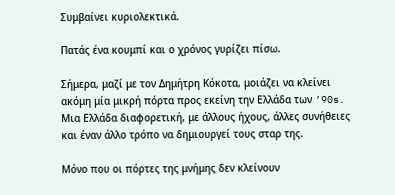Συμβαίνει κυριολεκτικά.

Πατάς ένα κουμπί και ο χρόνος γυρίζει πίσω.

Σήμερα, μαζί με τον Δημήτρη Κόκοτα, μοιάζει να κλείνει ακόμη μία μικρή πόρτα προς εκείνη την Ελλάδα των ’90s. Μια Ελλάδα διαφορετική, με άλλους ήχους, άλλες συνήθειες και έναν άλλο τρόπο να δημιουργεί τους σταρ της.

Μόνο που οι πόρτες της μνήμης δεν κλείνουν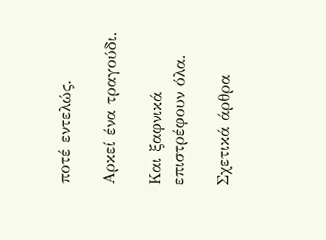ποτέ εντελώς.

Αρκεί ένα τραγούδι.

Και ξαφνικά επιστρέφουν όλα.

Σχετικά άρθρα